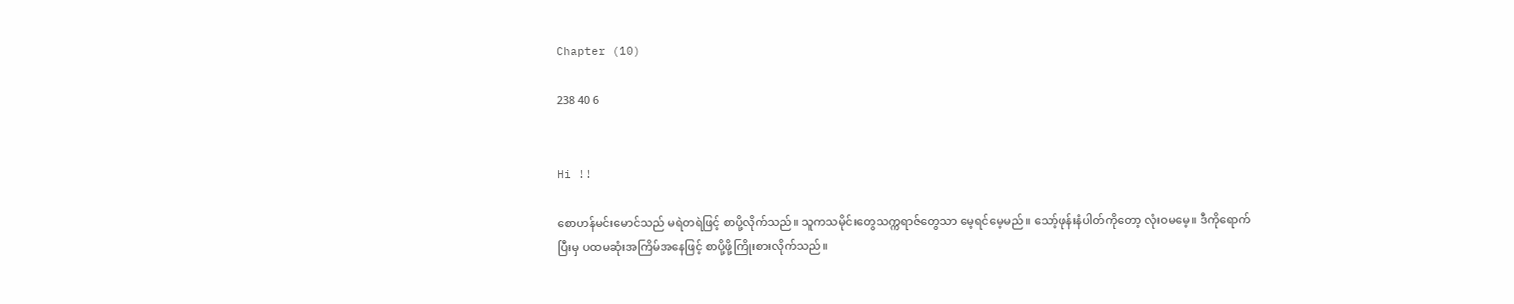Chapter (10)

238 40 6


Hi !!

စောဟန်မင်းမောင်သည် မရဲတရဲဖြင့် စာပို့လိုက်သည်။ သူကသမိုင်းတွေသက္ကရာဇ်တွေသာ မေ့ရင်မေ့မည်။ သော့်ဖုန်းနံပါတ်ကိုတော့ လုံးဝမမေ့။ ဒီကိုရောက်ပြီးမှ ပထမဆုံးအကြိမ်အနေဖြင့် စာပို့ဖို့ကြိုးစားလိုက်သည်။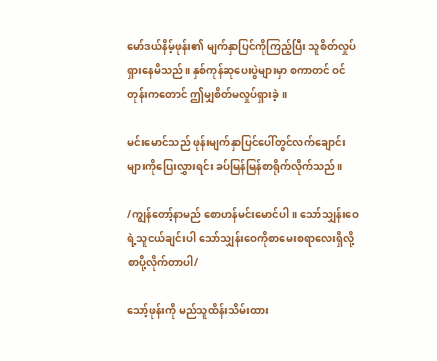မော်ဒယ်နိမ့်ဖုန်း၏ မျက်နှာပြင်ကိုကြည့်ပြီး သူစိတ်လှုပ်ရှားနေမိသည်။ နှစ်ကုန်ဆုပေးပွဲများမှာ စကာတင် ဝင်တုန်းကတောင် ဤမျှစိတ်မလှုပ်ရှားခဲ့။

မင်းမောင်သည် ဖုန်းမျက်နှာပြင်ပေါ်တွင်လက်ချောင်းများကိုပြေးလွှားရင်း ခပ်မြန်မြန်စာရိုက်လိုက်သည်။

/ကျွန်တော့်နာမည် စောဟန်မင်းမောင်ပါ။ သော်သျှန်းဝေရဲ့သူငယ်ချင်းပါ သော်သျှန်းဝေကိုစာမေးစရာလေးရှိလို့ စာပို့လိုက်တာပါ/

သော့်ဖုန်းကို မည်သူထိန်းသိမ်းထား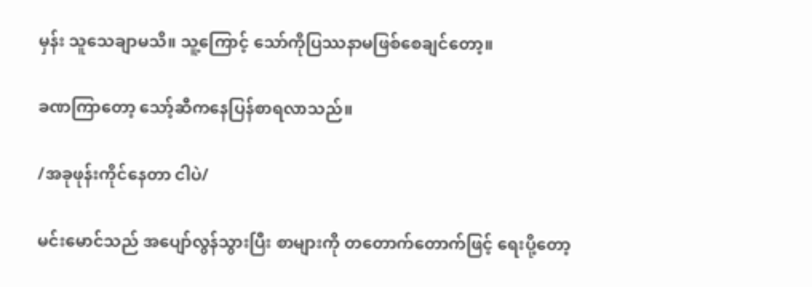မှန်း သူသေချာမသိ။ သူ့ကြောင့် သော်ကိုပြဿနာမဖြစ်စေချင်တော့။

ခဏကြာတော့ သော့်ဆီကနေပြန်စာရလာသည်။

/အခုဖုန်းကိုင်နေတာ ငါပဲ/

မင်းမောင်သည် အပျော်လွန်သွားပြီး စာများကို တတောက်တောက်ဖြင့် ရေးပို့တော့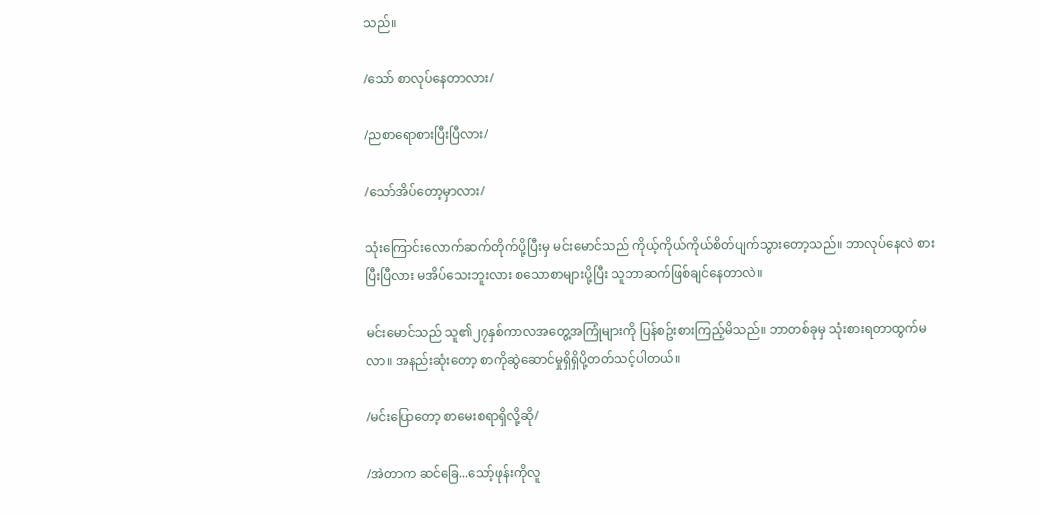သည်။

/သော် စာလုပ်နေတာလား/

/ညစာရောစားပြီးပြီလား/

/သော်အိပ်တော့မှာလား/

သုံးကြောင်းလောက်ဆက်တိုက်ပို့ပြီးမှ မင်းမောင်သည် ကိုယ့်ကိုယ်ကိုယ်စိတ်ပျက်သွားတော့သည်။ ဘာလုပ်နေလဲ စားပြီးပြီလား မအိပ်သေးဘူးလား စသောစာများပို့ပြီး သူဘာဆက်ဖြစ်ချင်နေတာလဲ။

မင်းမောင်သည် သူ၏၂၇နှစ်ကာလအတွေ့အကြုံများကို ပြန်စဥ်းစားကြည့်မိသည်။ ဘာတစ်ခုမှ သုံးစားရတာထွက်မလာ။ အနည်းဆုံးတော့ စာကိုဆွဲဆောင်မှုရှိရှိပို့တတ်သင့်ပါတယ်။

/မင်းပြောတော့ စာမေးစရာရှိလို့ဆို/

/အဲတာက ဆင်ခြေ...သော့်ဖုန်းကိုလူ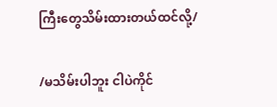ကြီးတွေသိမ်းထားတယ်ထင်လို့/

/မသိမ်းပါဘူး ငါပဲကိုင်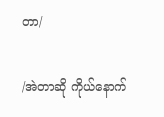တာ/

/အဲတာဆို ကိုယ်နောက်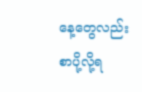နေ့တွေလည်း စာပို့လို့ရ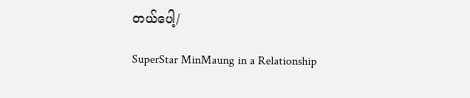တယ်ပေါ့/

SuperStar MinMaung in a Relationship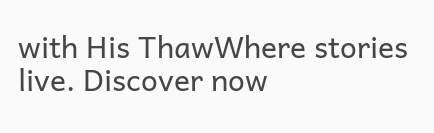with His ThawWhere stories live. Discover now